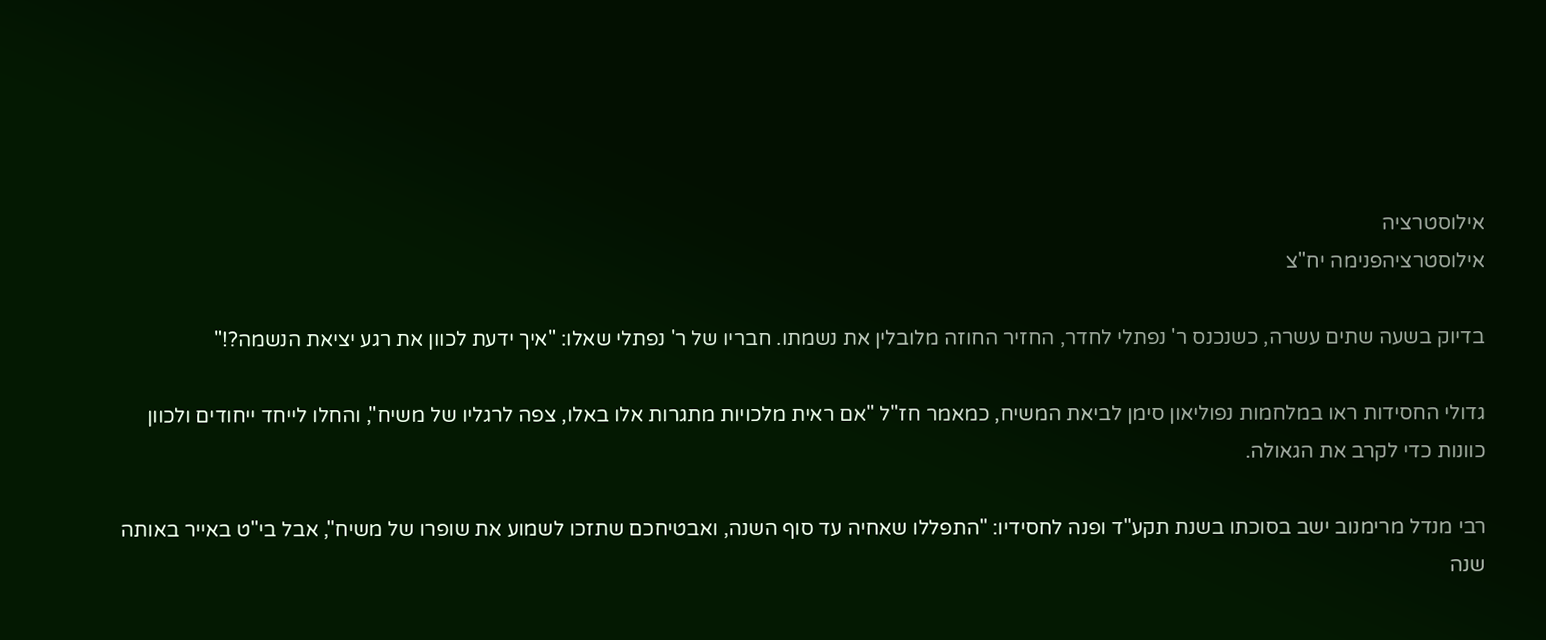אילוסטרציה
אילוסטרציהפנימה יח"צ

בדיוק בשעה שתים עשרה, כשנכנס ר' נפתלי לחדר, החזיר החוזה מלובלין את נשמתו. חבריו של ר' נפתלי שאלו: "איך ידעת לכוון את רגע יציאת הנשמה?!"

גדולי החסידות ראו במלחמות נפוליאון סימן לביאת המשיח, כמאמר חז"ל "אם ראית מלכויות מתגרות אלו באלו, צפה לרגליו של משיח", והחלו לייחד ייחודים ולכוון כוונות כדי לקרב את הגאולה.

רבי מנדל מרימנוב ישב בסוכתו בשנת תקע"ד ופנה לחסידיו: "התפללו שאחיה עד סוף השנה, ואבטיחכם שתזכו לשמוע את שופרו של משיח", אבל בי"ט באייר באותה שנה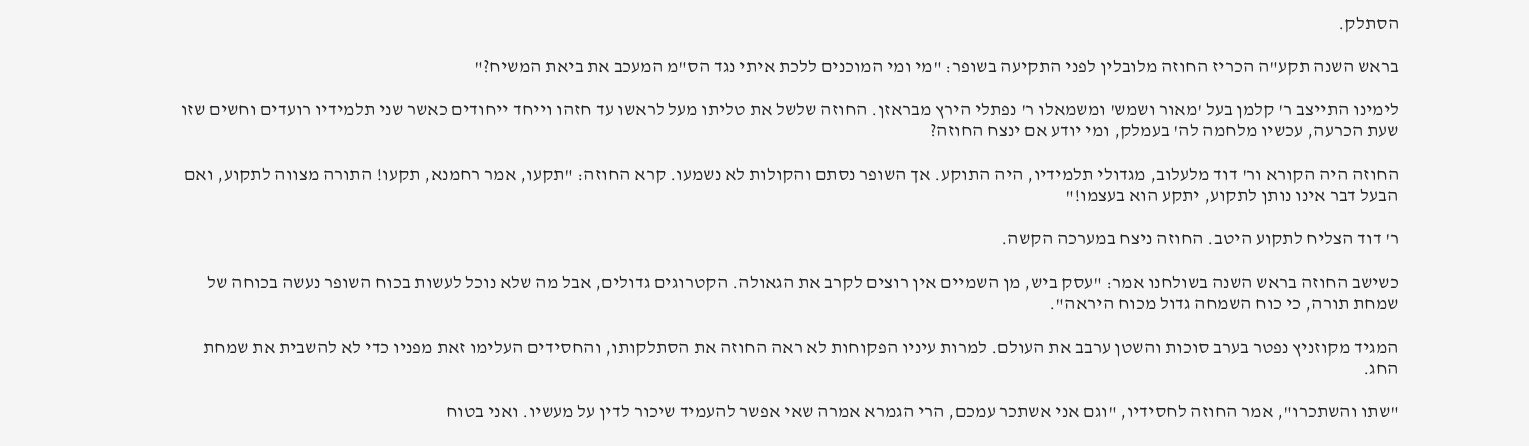הסתלק.

בראש השנה תקע"ה הכריז החוזה מלובלין לפני התקיעה בשופר: "מי ומי המוכנים ללכת איתי נגד הס"מ המעכב את ביאת המשיח?"

לימינו התייצב ר' קלמן בעל 'מאור ושמש' ומשמאלו ר' נפתלי הירץ מבראזן. החוזה שלשל את טליתו מעל לראשו עד חזהו וייחד ייחודים כאשר שני תלמידיו רועדים וחשים שזו שעת הכרעה, עכשיו מלחמה לה' בעמלק, ומי יודע אם ינצח החוזה?

החוזה היה הקורא ור' דוד מלעלוב, מגדולי תלמידיו, היה התוקע. אך השופר נסתם והקולות לא נשמעו. קרא החוזה: "תקעו, אמר רחמנא, תקעו! התורה מצווה לתקוע, ואם הבעל דבר אינו נותן לתקוע, יתקע הוא בעצמו!"

ר' דוד הצליח לתקוע היטב. החוזה ניצח במערכה הקשה.

כשישב החוזה בראש השנה בשולחנו אמר: "עסק ביש, מן השמיים אין רוצים לקרב את הגאולה. הקטרוגים גדולים, אבל מה שלא נוכל לעשות בכוח השופר נעשה בכוחה של שמחת תורה, כי כוח השמחה גדול מכוח היראה".

המגיד מקוזניץ נפטר בערב סוכות והשטן ערבב את העולם. למרות עיניו הפקוחות לא ראה החוזה את הסתלקותו, והחסידים העלימו זאת מפניו כדי לא להשבית את שמחת החג.

"שתו והשתכרו", אמר החוזה לחסידיו, "וגם אני אשתכר עמכם, הרי הגמרא אמרה שאי אפשר להעמיד שיכור לדין על מעשיו. ואני בטוח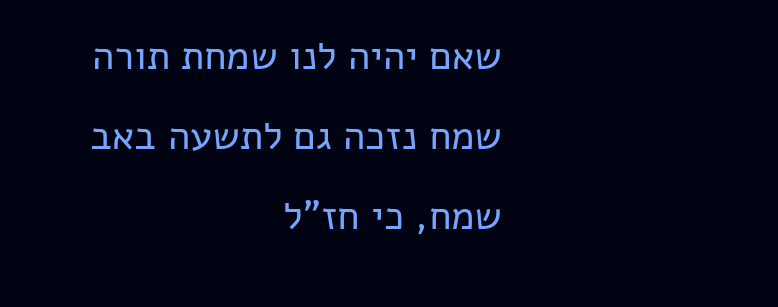שאם יהיה לנו שמחת תורה שמח נזכה גם לתשעה באב שמח, כי חז"ל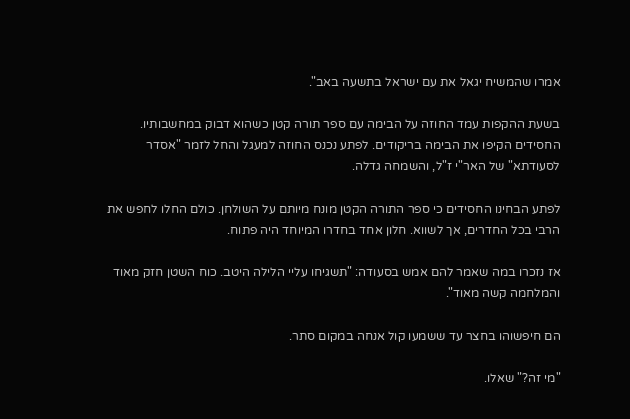אמרו שהמשיח יגאל את עם ישראל בתשעה באב".

בשעת ההקפות עמד החוזה על הבימה עם ספר תורה קטן כשהוא דבוק במחשבותיו. החסידים הקיפו את הבימה בריקודים. לפתע נכנס החוזה למעגל והחל לזמר "אסדר לסעודתא" של האר"י ז"ל, והשמחה גדלה.

לפתע הבחינו החסידים כי ספר התורה הקטן מונח מיותם על השולחן. כולם החלו לחפש את הרבי בכל החדרים, אך לשווא. חלון אחד בחדרו המיוחד היה פתוח.

אז נזכרו במה שאמר להם אמש בסעודה: "תשגיחו עליי הלילה היטב. כוח השטן חזק מאוד והמלחמה קשה מאוד".

הם חיפשוהו בחצר עד ששמעו קול אנחה במקום סתר.

"מי זה?" שאלו.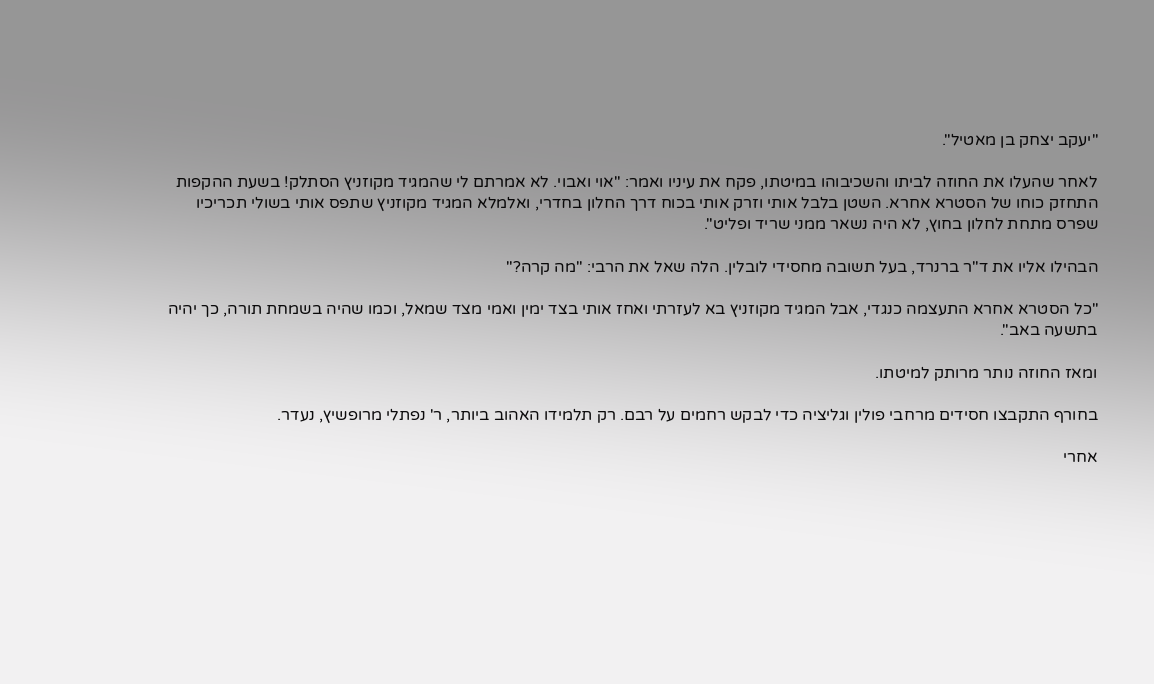"יעקב יצחק בן מאטיל".

לאחר שהעלו את החוזה לביתו והשכיבוהו במיטתו, פקח את עיניו ואמר: "אוי ואבוי. לא אמרתם לי שהמגיד מקוזניץ הסתלק! בשעת ההקפות התחזק כוחו של הסטרא אחרא. השטן בלבל אותי וזרק אותי בכוח דרך החלון בחדרי, ואלמלא המגיד מקוזניץ שתפס אותי בשולי תכריכיו שפרס מתחת לחלון בחוץ, לא היה נשאר ממני שריד ופליט".

הבהילו אליו את ד"ר ברנרד, בעל תשובה מחסידי לובלין. הלה שאל את הרבי: "מה קרה?"

"כל הסטרא אחרא התעצמה כנגדי, אבל המגיד מקוזניץ בא לעזרתי ואחז אותי בצד ימין ואמי מצד שמאל, וכמו שהיה בשמחת תורה, כך יהיה בתשעה באב".

ומאז החוזה נותר מרותק למיטתו.

בחורף התקבצו חסידים מרחבי פולין וגליציה כדי לבקש רחמים על רבם. רק תלמידו האהוב ביותר, ר' נפתלי מרופשיץ, נעדר.

אחרי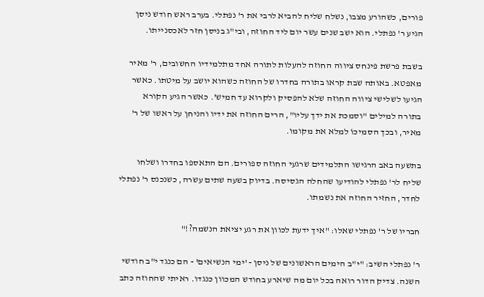פורים, כשהורע מצבו, נשלח שליח להביא לרבי את ר' נפתלי. בערב ראש חודש ניסן הגיע ר' נפתלי. הוא ישב שנים עשר יום ליד החוזה, ובי"ג בניסן חזר לאכסנייתו.

בשבת פרשת פינחס ציווה החוזה להעלות לתורה אחד מתלמידיו החשובים, ר' מאיר מאפטא. באותה שבת קראו בתורה בחדרו של החוזה כשהוא יושב על מיטתו. כאשר הגיעו לשלישי ציווה החוזה שלא להפסיק ולקרוא עד חמיש'. כאשר הגיע הקורא בתורה למילים "וסמכת את ידך עליו", הרים החוזה את ידיו והניחן על ראשו של ר' מאיר, ובכך הסמיכוֹ למלא את מקומו.

בתשעה באב הרגישו התלמידים שרגעי החוזה ספורים. הם התאספו בחדרו ושלחו שליח לר' נפתלי להודיעו שהחלה הגסיסה. בדיוק בשעה שתים עשרה, כשנכנס ר' נפתלי לחדר, החזיר החוזה את נשמתו.

חבריו של ר' נפתלי שאלו: "איך ידעת לכוון את רגע יציאת הנשמה?!"

ר' נפתלי השיב: "י"ב הימים הראשונים של ניסן - 'ימי הנשיאים' - הם כנגד י"ב חודשי השנה. צדיק הדור רואה בכל יום מה שיארע בחודש המכוון כנגדו. ראיתי שהחוזה כתב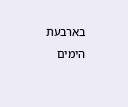בארבעת הימים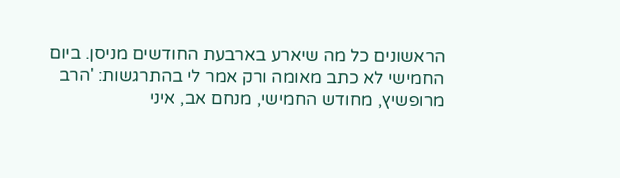הראשונים כל מה שיארע בארבעת החודשים מניסן. ביום החמישי לא כתב מאומה ורק אמר לי בהתרגשות: 'הרב מרופשיץ, מחודש החמישי, מנחם אב, איני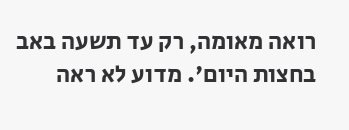רואה מאומה, רק עד תשעה באב בחצות היום'. מדוע לא ראה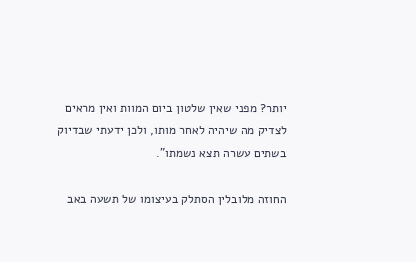יותר? מפני שאין שלטון ביום המוות ואין מראים לצדיק מה שיהיה לאחר מותו, ולכן ידעתי שבדיוק בשתים עשרה תצא נשמתו".

החוזה מלובלין הסתלק בעיצומו של תשעה באב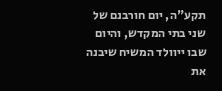תקע"ה, יום חורבנם של שני בתי המקדש, והיום שבו ייוולד המשיח שיבנה את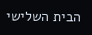הבית השלישי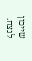שייכון לנצח.